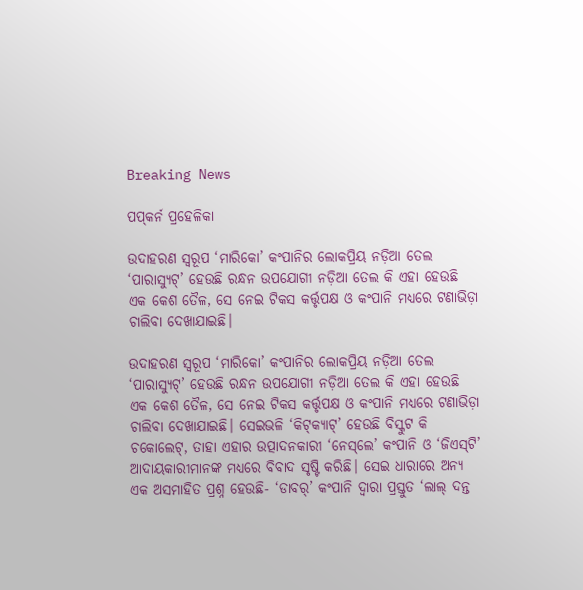Breaking News

ପପ୍‌କର୍ନ ପ୍ରହେଳିକା

ଉଦାହରଣ ସ୍ବରୂପ ‘ମାରିକୋ’ କଂପାନିର ଲୋକପ୍ରିୟ ନଡ଼ିଆ ତେଲ ‘ପାରାସ୍ୟୁଟ୍’ ହେଉଛି ରନ୍ଧନ ଉପଯୋଗୀ ନଡ଼ିଆ ତେଲ କି ଏହା ହେଉଛି ଏକ କେଶ ତୈଳ, ସେ ନେଇ ଟିକସ କର୍ତ୍ତୃପକ୍ଷ ଓ କଂପାନି ମଧ୍ୟରେ ଟଣାଭିଡ଼ା ଚାଲିବା ଦେଖାଯାଇଛି।

ଉଦାହରଣ ସ୍ବରୂପ ‘ମାରିକୋ’ କଂପାନିର ଲୋକପ୍ରିୟ ନଡ଼ିଆ ତେଲ ‘ପାରାସ୍ୟୁଟ୍’ ହେଉଛି ରନ୍ଧନ ଉପଯୋଗୀ ନଡ଼ିଆ ତେଲ କି ଏହା ହେଉଛି ଏକ କେଶ ତୈଳ, ସେ ନେଇ ଟିକସ କର୍ତ୍ତୃପକ୍ଷ ଓ କଂପାନି ମଧ୍ୟରେ ଟଣାଭିଡ଼ା ଚାଲିବା ଦେଖାଯାଇଛି। ସେଇଭଳି ‘କିଟ୍‌କ୍ୟାଟ୍’ ହେଉଛି ବିସ୍କୁଟ କି ଚକୋଲେଟ୍, ତାହା ଏହାର ଉତ୍ପାଦନକାରୀ ‘ନେସ୍‌ଲେ’ କଂପାନି ଓ ‘ଜିଏସ୍‌ଟି’ ଆଦାୟକାରୀମାନଙ୍କ ମଧ୍ୟରେ ବିବାଦ ସୃଷ୍ଟି କରିଛି। ସେଇ ଧାରାରେ ଅନ୍ୟ ଏକ ଅସମାହିତ ପ୍ରଶ୍ନ ହେଉଛି- ‘ଡାବର୍’ କଂପାନି ଦ୍ବାରା ପ୍ରସ୍ତୁତ ‘ଲାଲ୍‌ ଦନ୍ତ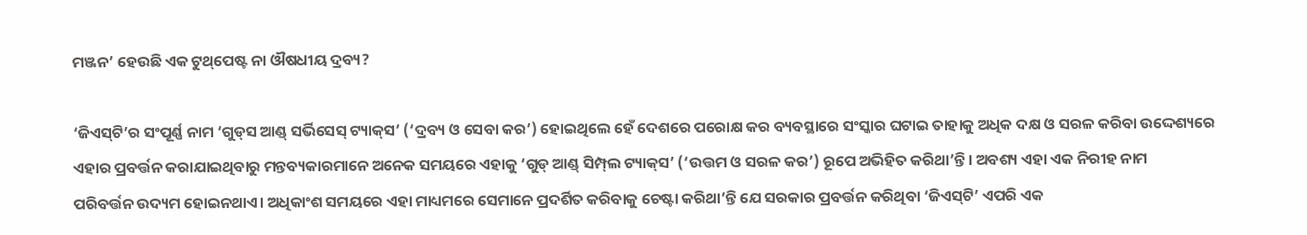ମଞ୍ଜନ’ ହେଉଛି ଏକ ଟୁଥ୍‌ପେଷ୍ଟ ନା ‌ଔଷଧୀୟ ଦ୍ରବ୍ୟ?

‘ଜିଏସ୍‌ଟି’ର ସଂପୂର୍ଣ୍ଣ ନାମ ‘ଗୁଡ୍‌ସ ଆଣ୍ଡ୍ ସର୍ଭିସେସ୍ ଟ୍ୟାକ୍‌ସ’ (‘ଦ୍ରବ୍ୟ ଓ ସେବା କର’) ହୋଇଥିଲେ ହେଁ ଦେଶରେ ପରୋକ୍ଷ‌ କର ବ୍ୟବସ୍ଥାରେ ସଂସ୍କାର ଘଟାଇ ତାହାକୁ ଅଧିକ ଦକ୍ଷ ଓ ସରଳ କରିବା ଉଦ୍ଦେଶ୍ୟରେ ଏହାର ପ୍ରବର୍ତ୍ତନ କରାଯାଇଥିବାରୁ ମନ୍ତବ୍ୟକାରମାନେ ଅନେକ ସମୟରେ ଏହାକୁ ‘ଗୁଡ୍ ଆଣ୍ଡ୍ ସିମ୍ପ୍‌ଲ ଟ୍ୟାକ୍‌ସ’ (‘ଉତ୍ତମ ଓ ସରଳ କର’) ରୂପେ ଅଭିହିତ କରିଥା’ନ୍ତି। ଅବଶ୍ୟ ଏହା ଏକ ନିରୀହ ନାମ ପରିବର୍ତ୍ତନ ‌ଉଦ୍ୟମ ହୋଇନଥାଏ। ଅଧିକାଂଶ ସମୟରେ ଏହା ମାଧ୍ୟମରେ ସେମାନେ ପ୍ରଦର୍ଶିତ କରିବାକୁ ଚେଷ୍ଟା କରିଥା’ନ୍ତି ଯେ ସରକାର ପ୍ରବର୍ତ୍ତନ କରିଥିବା ‘ଜିଏସ୍‌ଟି’ ଏପରି ଏକ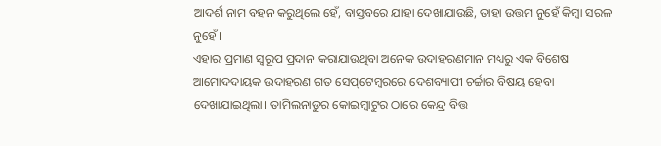ଆଦର୍ଶ ନାମ ବହନ କରୁଥିଲେ ହେଁ, ବାସ୍ତବରେ ଯାହା ଦେଖାଯାଉଛି, ତାହା ଉତ୍ତମ ନୁହେଁ କିମ୍ବା ସରଳ ନୁହେଁ।
ଏହାର ପ୍ରମାଣ ସ୍ବରୂପ ପ୍ରଦାନ କରାଯାଉଥିବା ଅନେକ ଉଦାହରଣମାନ ମଧ୍ୟରୁ ଏକ ବିଶେଷ ଆମୋଦଦାୟକ ଉଦାହରଣ ଗତ ସେପ୍‌ଟେମ୍ବରରେ ଦେଶବ୍ୟାପୀ ଚର୍ଚ୍ଚାର ବିଷୟ ହେବା ଦେଖାଯାଇଥିଲା। ତାମିଲନାଡୁର କୋଇମ୍ବାଟୁର ଠାରେ କେନ୍ଦ୍ର ବିତ୍ତ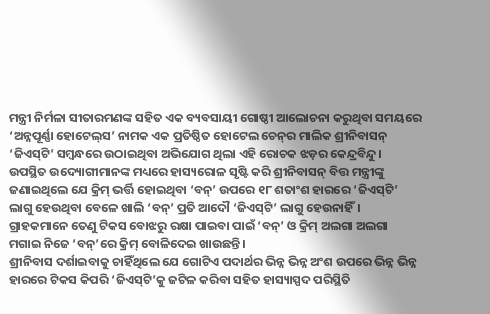ମନ୍ତ୍ରୀ ନିର୍ମଳା ସୀତାରମଣଙ୍କ ସହିତ ଏକ ବ୍ୟବସାୟୀ ଗୋଷ୍ଠୀ ଆଲୋଚନା କରୁଥିବା ସମୟରେ ‘ଅନ୍ନପୂର୍ଣ୍ଣା ହୋଟେଲ୍‌ସ’ ନାମକ ଏକ ପ୍ରତିଷ୍ଠିତ ହୋଟେଲ ଚେନ୍‌ର ମାଲିକ ଶ୍ରୀନିବାସନ୍ ‘ଜିଏସ୍‌ଟି’ ସମ୍ବନ୍ଧରେ ଉଠାଇଥିବା ଅଭିଯୋଗ ଥିଲା ଏହି ରୋଚକ ଝଡ଼ର କେନ୍ଦ୍ରବିନ୍ଦୁ। ଉପସ୍ଥିତ ଉଦ୍ୟୋଗୀମାନଙ୍କ ମଧ୍ୟରେ ହାସ୍ୟରୋଳ ସୃଷ୍ଟି କରି ଶ୍ରୀନିବାସନ୍ ବିତ୍ତ ମନ୍ତ୍ରୀଙ୍କୁ ଜଣାଇଥିଲେ ଯେ କ୍ରିମ୍ ଭର୍ତ୍ତି ହୋଇଥିବା ‘ବନ୍’ ଉପରେ ୧୮ ଶତାଂଶ ହାରରେ ‘ଜିଏସ୍‌ଟି’ ଲାଗୁ ହେଉଥିବା ବେଳେ ଖାଲି ‘ବନ୍’ ପ୍ରତି ଆଦୌ ‘ଜିଏସ୍‌ଟି’ ଲାଗୁ ହେଉନାହିଁ। ଗ୍ରାହକମାନେ ତେଣୁ ଟିକସ ବୋଝରୁ ରକ୍ଷା ପାଇବା ପାଇଁ ‘ବନ୍’ ଓ କ୍ରିମ୍ ଅଲଗା ଅଲଗା ମଗାଇ ନିଜେ ‘ବନ୍’ରେ କ୍ରିମ୍ ବୋଳିଦେଇ ଖାଉଛନ୍ତି।
ଶ୍ରୀନିବାସ ଦର୍ଶାଇବାକୁ ଚାହିଁଥିଲେ ଯେ ଗୋଟିଏ ପଦାର୍ଥର ଭିନ୍ନ ଭିନ୍ନ ଅଂଶ ଉପରେ ଭିନ୍ନ ଭିନ୍ନ ହାରରେ ଟିକସ କିପରି ‘ଜିଏସ୍‌ଟି’କୁ ଜଟିଳ କରିବା ସହିତ ହାସ୍ୟାସ୍ପଦ ପରିସ୍ଥିତି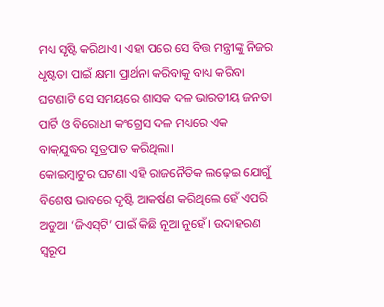ମଧ୍ୟ ସୃଷ୍ଟି କରିଥାଏ। ଏହା ପରେ ସେ ବିତ୍ତ ମନ୍ତ୍ରୀଙ୍କୁ ନିଜର ଧୃଷ୍ଟତା ପାଇଁ କ୍ଷମା ପ୍ରାର୍ଥନା କରିବାକୁ ବାଧ୍ୟ କରିବା ଘଟଣାଟି ସେ ସମୟରେ ଶାସକ ଦଳ ଭାରତୀୟ ଜନତା ପାର୍ଟି ଓ ବିରୋଧୀ କଂଗ୍ରେସ ଦଳ ମଧ୍ୟରେ ଏକ ବାକ୍‌ଯୁଦ୍ଧର ସୂତ୍ରପାତ କରିଥିଲା।
କୋଇମ୍ବାଟୁର ଘଟଣା ଏହି ରାଜନୈତିକ ଲଢ଼େଇ ଯୋଗୁଁ ବିଶେଷ ଭାବରେ ଦୃଷ୍ଟି ଆକର୍ଷଣ କରିଥିଲେ ହେଁ ଏପରି ଅଡୁଆ ‘ଜିଏସ୍‌ଟି’ ପାଇଁ କିଛି ନୂଆ ନୁହେଁ। ଉଦାହରଣ ସ୍ବରୂପ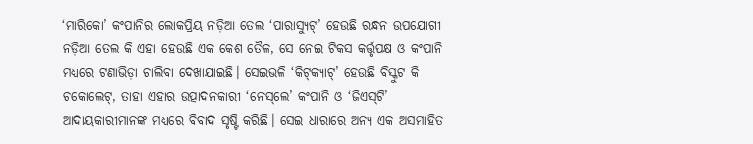‘ମାରିକୋ’ କଂପାନିର ଲୋକପ୍ରିୟ ନଡ଼ିଆ ତେଲ ‘ପାରାସ୍ୟୁଟ୍’ ହେଉଛି ରନ୍ଧନ ଉପଯୋଗୀ ନଡ଼ିଆ ତେଲ କି ଏହା ହେଉଛି ଏକ କେଶ ତୈଳ, ସେ ନେଇ ଟିକସ କର୍ତ୍ତୃପକ୍ଷ ଓ କଂପାନି ମଧ୍ୟରେ ଟଣାଭିଡ଼ା ଚାଲିବା ଦେଖାଯାଇଛି। ସେଇଭଳି ‘କିଟ୍‌କ୍ୟାଟ୍’ ହେଉଛି ବିସ୍କୁଟ କି ଚକୋଲେଟ୍, ତାହା ଏହାର ଉତ୍ପାଦନକାରୀ ‘ନେସ୍‌ଲେ’ କଂପାନି ଓ ‘ଜିଏସ୍‌ଟି’ ଆଦାୟକାରୀମାନଙ୍କ ମଧ୍ୟରେ ବିବାଦ ସୃଷ୍ଟି କରିଛି। ସେଇ ଧାରାରେ ଅନ୍ୟ ଏକ ଅସମାହିତ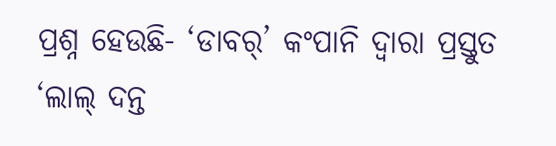ପ୍ରଶ୍ନ ହେଉଛି- ‘ଡାବର୍’ କଂପାନି ଦ୍ବାରା ପ୍ରସ୍ତୁତ ‘ଲାଲ୍‌ ଦନ୍ତ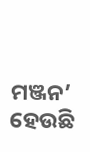ମଞ୍ଜନ’ ହେଉଛି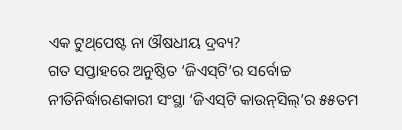ଏକ ଟୁଥ୍‌ପେଷ୍ଟ ନା ‌ଔଷଧୀୟ ଦ୍ରବ୍ୟ?
ଗତ ସପ୍ତାହରେ ଅନୁଷ୍ଠିତ ‘ଜିଏସ୍‌ଟି’ର ସର୍ବୋଚ୍ଚ ନୀତିନିର୍ଦ୍ଧାରଣକାରୀ ସଂସ୍ଥା ‘ଜିଏସ୍‌ଟି କାଉନ୍‌ସିଲ୍’ର ୫୫ତମ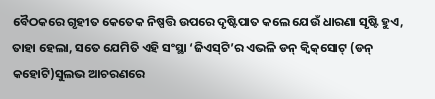ବୈଠକରେ ଗୃହୀତ କେତେକ ନିଷ୍ପତ୍ତି ଉପରେ ଦୃଷ୍ଟିପାତ କଲେ ଯେଉଁ ଧାରଣା ସୃଷ୍ଟି ହୁଏ, ତାହା ହେଲା, ସତେ ଯେମିତି ଏହି ସଂସ୍ଥା ‘ଜିଏସ୍‌ଟି’ର ଏଭଳି ଡନ୍ କ୍ବିକ୍‌ସୋଟ୍ (ଡନ୍‌ କହୋଟି)ସୁଲଭ ଆଚରଣରେ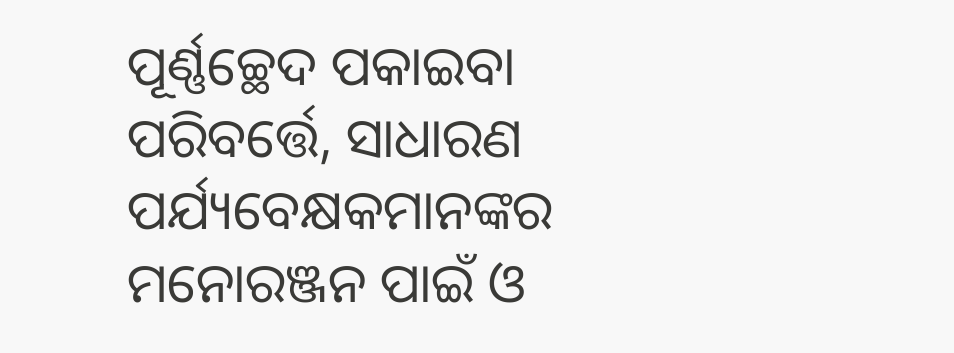ପୂର୍ଣ୍ଣଚ୍ଛେଦ ପକାଇବା ପରିବର୍ତ୍ତେ, ସାଧାରଣ ପର୍ଯ୍ୟବେକ୍ଷକମାନଙ୍କର ମନୋରଞ୍ଜନ ପାଇଁ ଓ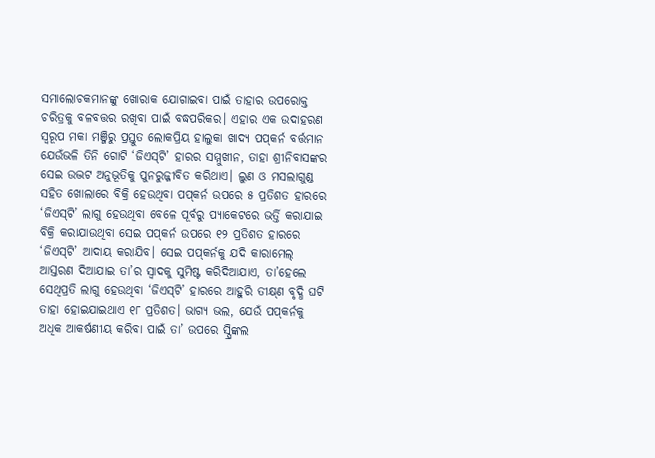ସମାଲୋଚକମାନଙ୍କୁ ଖୋରାକ ଯୋଗାଇବା ପାଇଁ ତାହାର ଉପରୋକ୍ତ ଚରିତ୍ରକୁ ବଳବତ୍ତର ରଖିବା ପାଇଁ ବଦ୍ଧପରିକର। ଏହାର ଏକ ଉଦାହରଣ ସ୍ବରୂପ ମକା ମଞ୍ଜିରୁ ପ୍ରସ୍ତୁତ ଲୋକପ୍ରିୟ ହାଲୁକା ଖାଦ୍ୟ ପପ୍‌କର୍ନ ବର୍ତ୍ତମାନ ଯେଉଁଭଳି ତିନି ଗୋଟି ‘ଜିଏସ୍‌ଟି’ ହାରର ସମ୍ମୁଖୀନ, ତାହା ଶ୍ରୀନିବାସଙ୍କର ସେଇ ଉଦ୍ଭଟ ଅନୁଭୂତିକୁ ପୁନରୁଜ୍ଜୀବିତ କରିଥାଏ। ଲୁଣ ଓ ମସଲାଗୁଣ୍ଡ ସହିତ ଖୋଲାରେ ବିକ୍ରି ହେଉଥିବା ପପ୍‌କର୍ନ ଉପରେ ୫ ପ୍ରତିଶତ ହାରରେ ‘ଜିଏସ୍‌ଟି’ ଲାଗୁ ହେଉଥିବା ବେଳେ ପୂର୍ବରୁ ପ୍ୟାକେଟରେ ଭର୍ତ୍ତି କରାଯାଇ ବିକ୍ରି କରାଯାଉଥିବା ସେଇ ପପ୍‌କର୍ନ ଉପରେ ୧୨ ପ୍ରତିଶତ ହାରରେ ‘ଜିଏସ୍‌ଟି’ ଆଦାୟ କରାଯିବ। ସେଇ ପପ୍‌କର୍ନକୁ ଯଦି କାରାମେଲ୍ ଆସ୍ତରଣ ଦିଆଯାଇ ତା’ର ସ୍ବାଦକୁ ସୁମିଷ୍ଟ କରିଦିଆଯାଏ, ତା’ହେଲେ ସେଥିପ୍ରତି ଲାଗୁ ହେଉଥିବା ‘ଜିଏସ୍‌ଟି’ ହାରରେ ଆହୁରି ତୀକ୍ଷ୍‌ଣ ବୃଦ୍ଧି ଘଟି ତାହା ହୋଇଯାଇଥାଏ ୧୮ ପ୍ରତିଶତ। ଭାଗ୍ୟ ଭଲ, ଯେଉଁ ପପ୍‌କର୍ନକୁ ଅଧିକ ଆକର୍ଷଣୀୟ କରିବା ପାଇଁ ତା’ ଉପରେ ସ୍ପ୍ରିଙ୍କଲ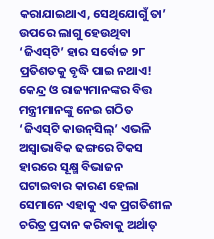କରାଯାଇଥାଏ, ସେଥିଯୋଗୁଁ ତା’ ଉପରେ ଲାଗୁ ହେଉଥିବା ‘ଜିଏସ୍‌ଟି’ ହାର ସର୍ବୋଚ୍ଚ ୨୮ ପ୍ରତିଶତକୁ ବୃଦ୍ଧି ପାଇ ନଥାଏ!
କେନ୍ଦ୍ର ଓ ରାଜ୍ୟମାନଙ୍କର ବିତ୍ତ ମନ୍ତ୍ରୀମାନଙ୍କୁ ନେଇ ଗଠିତ ‘ଜିଏସ୍‌ଟି କାଉନ୍‌ସିଲ୍’ ଏଭଳି ଅସ୍ବାଭାବିକ ଢଙ୍ଗରେ ଟିକସ ହାରରେ ସୂକ୍ଷ୍ମ ବିଭାଜନ ଘଟାଇବାର କାରଣ ହେଲା ସେମାନେ ଏହାକୁ ଏକ ପ୍ରଗତିଶୀଳ ଚରିତ୍ର ପ୍ରଦାନ କରିବାକୁ ଅର୍ଥାତ୍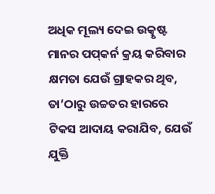ଅଧିକ ମୂଲ୍ୟ ଦେଇ ଉତ୍କୃଷ୍ଟ ମାନର ପପ୍‌କର୍ନ କ୍ରୟ କରିବାର କ୍ଷମତା ଯେଉଁ ଗ୍ରାହକର ଥିବ, ତା’ଠାରୁ ଉଚ୍ଚତର ହାରରେ ଟିକସ ଆଦାୟ କରାଯିବ, ଯେଉଁ ଯୁକ୍ତି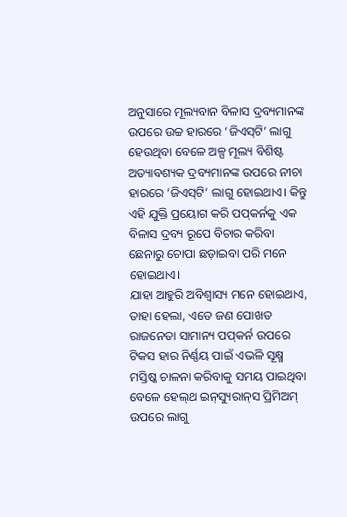ଅନୁସାରେ ମୂଲ୍ୟବାନ ବିଳାସ ଦ୍ରବ୍ୟମାନଙ୍କ ଉପରେ ଉଚ୍ଚ ହାରରେ ‘ଜିଏସ୍‌ଟି’ ଲାଗୁ ହେଉଥିବା ବେଳେ ଅଳ୍ପ ମୂଲ୍ୟ ବିଶିଷ୍ଟ ଅତ୍ୟାବଶ୍ୟକ ଦ୍ରବ୍ୟମାନଙ୍କ ଉପରେ ନୀଚା ହାରରେ ‘ଜିଏସ୍‌ଟି’ ଲାଗୁ ହୋଇଥାଏ। କିନ୍ତୁ ଏହି ଯୁକ୍ତି ପ୍ରୟୋଗ କରି ପପ୍‌କର୍ନକୁ ଏକ ବିଳାସ ଦ୍ରବ୍ୟ ରୂପେ ବିଚାର କରିବା ଛେନାରୁ ଚୋପା ଛଡ଼ାଇବା ପରି ମନେ ହୋଇଥାଏ।
ଯାହା ଆହୁରି ଅବିଶ୍ବାସ୍ୟ ମନେ ହୋଇଥାଏ, ତାହା ହେଲା, ଏତେ ଜଣ ପୋଖତ ରାଜନେତା ସାମାନ୍ୟ ପପ୍‌କର୍ନ ଉପରେ ଟିକସ ହାର ନିର୍ଣ୍ଣୟ ପାଇଁ ଏଭଳି ସୂକ୍ଷ୍ମ ମସ୍ତିଷ୍କ ଚାଳନା କରିବାକୁ ସମୟ ପାଇଥିବା ବେଳେ ହେଲ୍‌ଥ ଇନ୍‌ସ୍ୟୁରାନ୍‌ସ ପ୍ରିମିଅମ୍ ଉପରେ ଲାଗୁ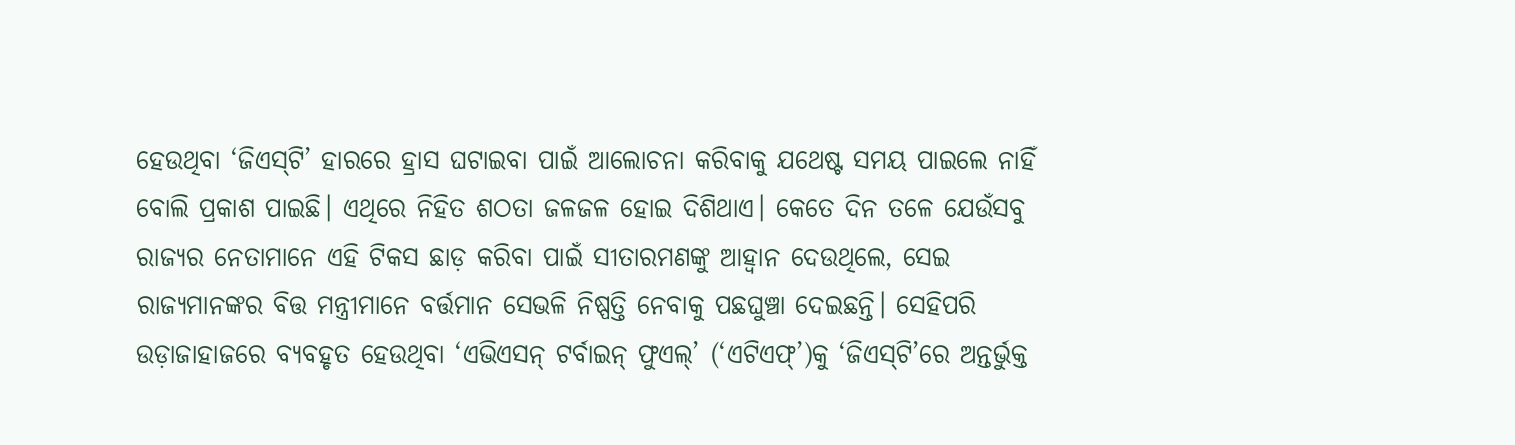ହେଉଥିବା ‘ଜିଏସ୍‌ଟି’ ହାରରେ ହ୍ରାସ ଘଟାଇବା ପାଇଁ ଆଲୋଚନା କରିବାକୁ ଯଥେଷ୍ଟ ସମୟ ପାଇଲେ ନାହିଁ ବୋଲି ପ୍ରକାଶ ପାଇଛି। ଏଥିରେ ନିହିତ ଶଠତା ଜଳଜଳ ହୋଇ ଦିଶିଥାଏ। କେତେ ଦିନ ତଳେ ଯେଉଁସବୁ ରାଜ୍ୟର ନେତାମାନେ ଏହି ଟିକସ ଛାଡ଼ କରିବା ପାଇଁ ସୀତାରମଣଙ୍କୁ ଆହ୍ବାନ ଦେଉଥିଲେ, ସେଇ ରାଜ୍ୟମାନଙ୍କର ବିତ୍ତ ମନ୍ତ୍ରୀମାନେ ବର୍ତ୍ତମାନ ସେଭଳି ନିଷ୍ପତ୍ତି ନେବାକୁ ପଛଘୁଞ୍ଚା ଦେଇଛନ୍ତି। ସେହିପରି ଉଡ଼ାଜାହାଜରେ ବ୍ୟବହୃତ ହେଉଥିବା ‘ଏଭିଏସନ୍ ଟର୍ବାଇନ୍ ଫୁଏଲ୍’ (‘ଏଟିଏଫ୍’)କୁ ‘ଜିଏସ୍‌ଟି’ରେ ଅନ୍ତର୍ଭୁକ୍ତ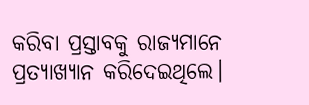କରିବା ପ୍ରସ୍ତାବକୁ ରାଜ୍ୟମାନେ ପ୍ରତ୍ୟାଖ୍ୟାନ କରିଦେଇଥିଲେ।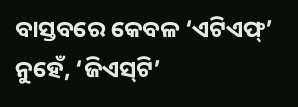ବାସ୍ତବରେ କେବଳ ‘ଏଟିଏଫ୍’ ନୁହେଁ, ‘ଜିଏସ୍‌ଟି’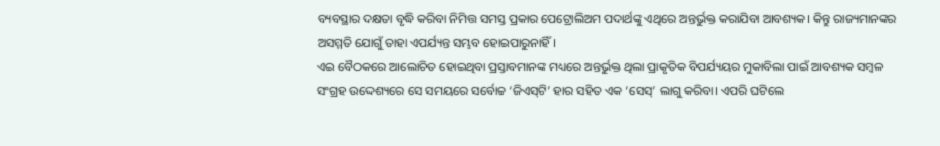ବ୍ୟବସ୍ଥାର ଦକ୍ଷତା ବୃଦ୍ଧି କରିବା ନିମିତ୍ତ ସମସ୍ତ ପ୍ରକାର ପେଟ୍ରୋଲିଅମ ପଦାର୍ଥଙ୍କୁ ଏଥିରେ ଅନ୍ତର୍ଭୁକ୍ତ କରାଯିବା ଆବଶ୍ୟକ। କିନ୍ତୁ ରାଜ୍ୟମାନଙ୍କର ଅସମ୍ମତି ଯୋଗୁଁ ତାହା ଏପର୍ଯ୍ୟନ୍ତ ସମ୍ଭବ ହୋଇପାରୁନାହିଁ।
ଏଇ ବୈଠକରେ ଆଲୋଚିତ ହୋଇଥିବା ପ୍ରସ୍ତାବମାନଙ୍କ ମଧ୍ୟରେ ଅନ୍ତର୍ଭୁକ୍ତ ଥିଲା ପ୍ରାକୃତିକ ବିପର୍ଯ୍ୟୟର ମୁକାବିଲା ପାଇଁ ଆବଶ୍ୟକ ସମ୍ବଳ ସଂଗ୍ରହ ଉଦ୍ଦେଶ୍ୟରେ ସେ ସମୟରେ ସର୍ବୋଚ୍ଚ ‘ଜିଏସ୍‌ଟି’ ହାର ସହିତ ଏକ ‘ସେସ୍’ ଲାଗୁ କରିବା। ଏପରି ଘଟିଲେ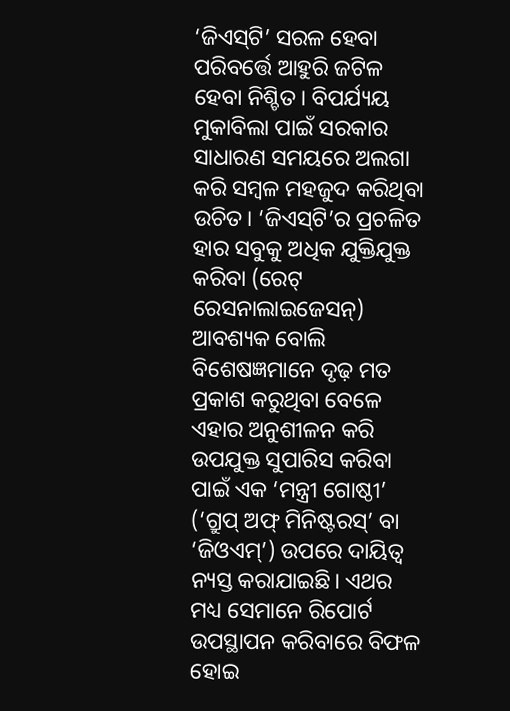‘ଜିଏସ୍‌ଟି’ ସରଳ ହେବା ପରିବର୍ତ୍ତେ ଆହୁରି ଜଟିଳ ହେବା ନିଶ୍ଚିତ। ବିପର୍ଯ୍ୟୟ ମୁକାବିଲା ପାଇଁ ସରକାର ସାଧାରଣ ସମୟରେ ଅଲଗା କରି ସମ୍ବଳ ମହଜୁଦ କରିଥିବା ଉଚିତ। ‘ଜିଏସ୍‌ଟି’ର ପ୍ରଚଳିତ ହାର ସବୁକୁ ଅଧିକ ଯୁକ୍ତିଯୁକ୍ତ କରିବା (ରେଟ୍‌ ରେସନାଲାଇଜେସନ୍) ଆବଶ୍ୟକ ବୋଲି ବିଶେଷଜ୍ଞମାନେ ଦୃଢ଼ ମତ ପ୍ରକାଶ କରୁଥିବା ବେଳେ ଏହାର ଅନୁଶୀଳନ କରି ଉପଯୁକ୍ତ ସୁପାରିସ କରିବା ପାଇଁ ଏକ ‘ମନ୍ତ୍ରୀ ଗୋଷ୍ଠୀ’ (‘ଗ୍ରୁପ୍ ଅଫ୍ ମିନିଷ୍ଟରସ୍’ ବା ‘ଜିଓଏମ୍’) ଉପରେ ଦାୟିତ୍ବ ନ୍ୟସ୍ତ କରାଯାଇଛି। ଏଥର ମଧ୍ୟ ସେମାନେ ରିପୋର୍ଟ ଉପସ୍ଥାପନ କରିବାରେ ବିଫଳ ହୋଇ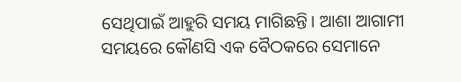ସେଥିପାଇଁ ଆହୁରି ସମୟ ମାଗିଛନ୍ତି। ଆଶା ଆଗାମୀ ସମୟରେ କୌଣସି ଏକ ବୈଠକରେ ସେମାନେ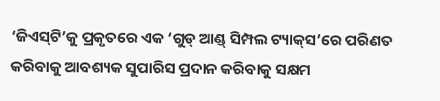‘ଜିଏସ୍‌ଟି’କୁ ପ୍ରକୃତରେ ଏକ ‘ଗୁଡ୍ ଆଣ୍ଡ୍ ସିମ୍ପଲ ଟ୍ୟାକ୍‌ସ’ରେ ପରିଣତ କରିବାକୁ ଆବଶ୍ୟକ ସୁପାରିସ ପ୍ରଦାନ କରିବାକୁ ସକ୍ଷମ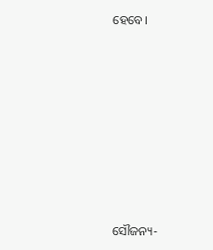ହେବେ।









ସୌଜନ୍ୟ-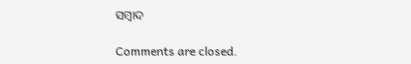ସମ୍ୱାଦ

Comments are closed.